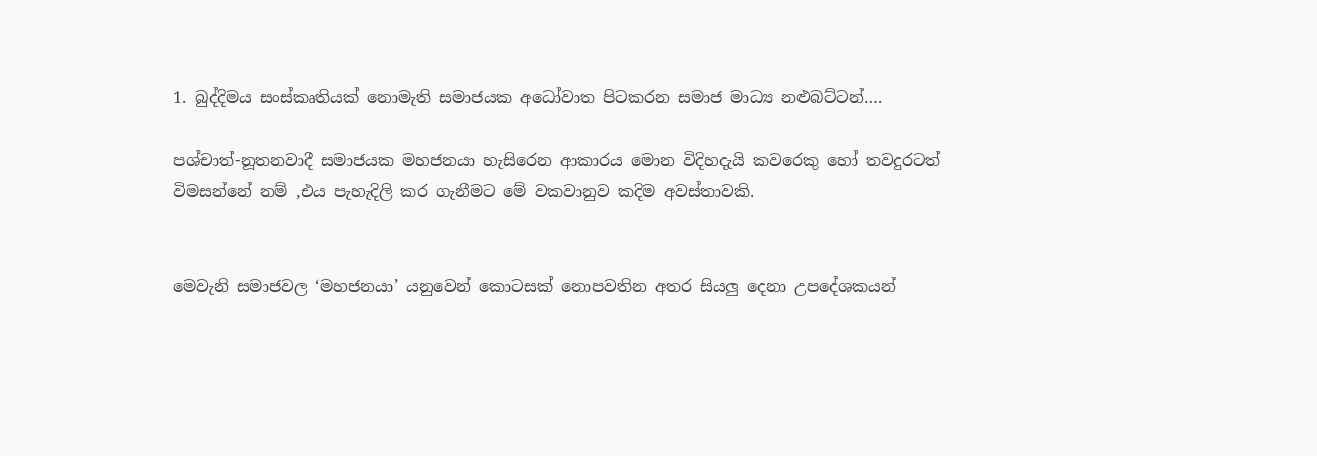1. බුද්දිමය සංස්කෘතියක් නොමැති සමාජයක අධෝවාත පිටකරන සමාජ මාධ්‍ය නළුබට්ටන්….

පශ්චාත්-නූතනවාදී සමාජයක මහජනයා හැසිරෙන ආකාරය මොන විදිහදැයි කවරෙකු හෝ තවදුරටත් විමසන්නේ නම් ,එය පැහැදිලි කර ගැනීමට මේ වකවානුව කදිම අවස්තාවකි.


මෙවැනි සමාජවල ‘මහජනයා’ යනුවෙන් කොටසක් නොපවතින අතර සියලු දෙනා උපදේශකයන්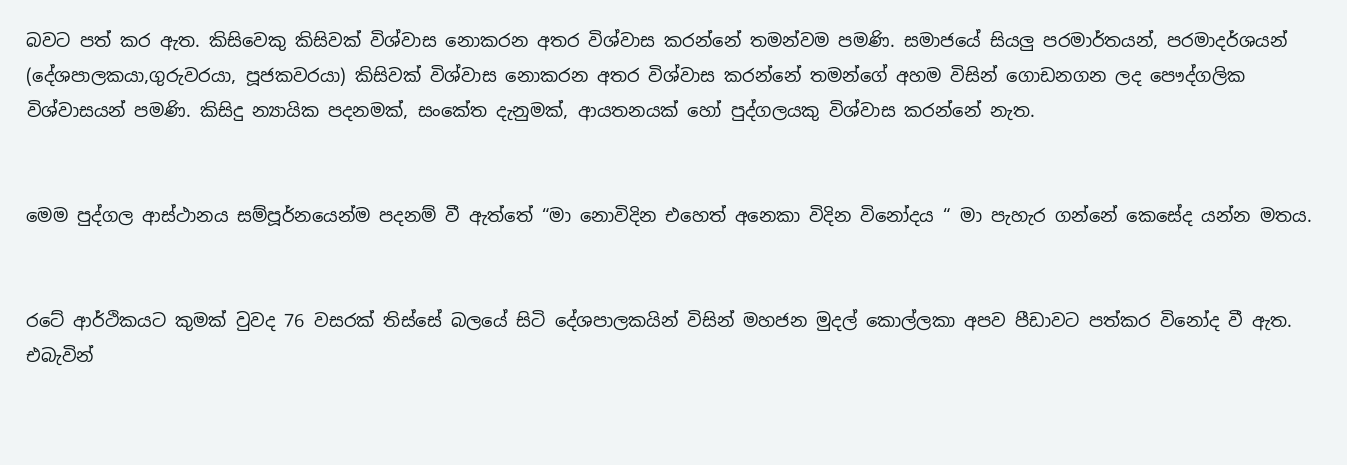බවට පත් කර ඇත. කිසිවෙකු කිසිවක් විශ්වාස නොකරන අතර විශ්වාස කරන්නේ තමන්වම පමණි. සමාජයේ සියලු පරමාර්තයන්, පරමාදර්ශයන් (දේශපාලකයා,ගුරුවරයා, පූජකවරයා) කිසිවක් විශ්වාස නොකරන අතර විශ්වාස කරන්නේ තමන්ගේ අහම විසින් ගොඩනගන ලද පෞද්ගලික විශ්වාසයන් පමණි. කිසිදු න්‍යායික පදනමක්, සංකේත දැනුමක්, ආයතනයක් හෝ පුද්ගලයකු විශ්වාස කරන්නේ නැත.


මෙම පුද්ගල ආස්ථානය සම්පූර්නයෙන්ම පදනම් වී ඇත්තේ “මා නොවිදින එහෙත් අනෙකා විදින විනෝදය “ මා පැහැර ගන්නේ කෙසේද යන්න මතය.


රටේ ආර්ථිකයට කුමක් වුවද 76 වසරක් තිස්සේ බලයේ සිටි දේශපාලකයින් විසින් මහජන මුදල් කොල්ලකා අපව පීඩාවට පත්කර විනෝද වී ඇත. එබැවින්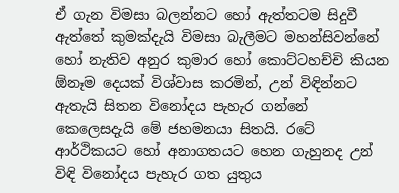ඒ ගැන විමසා බලන්නට හෝ ඇත්තටම සිදුවී ඇත්තේ කුමක්දැයි විමසා බැලීමට මහන්සිවන්නේ හෝ නැතිව අනුර කුමාර හෝ කොට්ටහච්චි කියන ඕනෑම දෙයක් විශ්වාස කරමින්, උන් විඳින්නට ඇතැයි සිතන විනෝදය පැහැර ගන්නේ කෙලෙසදැයි මේ ජහමනයා සිතයි. රටේ ආර්ථිකයට හෝ අනාගතයට හෙන ගැහුනද උන් විඳි විනෝදය පැහැර ගත යුතුය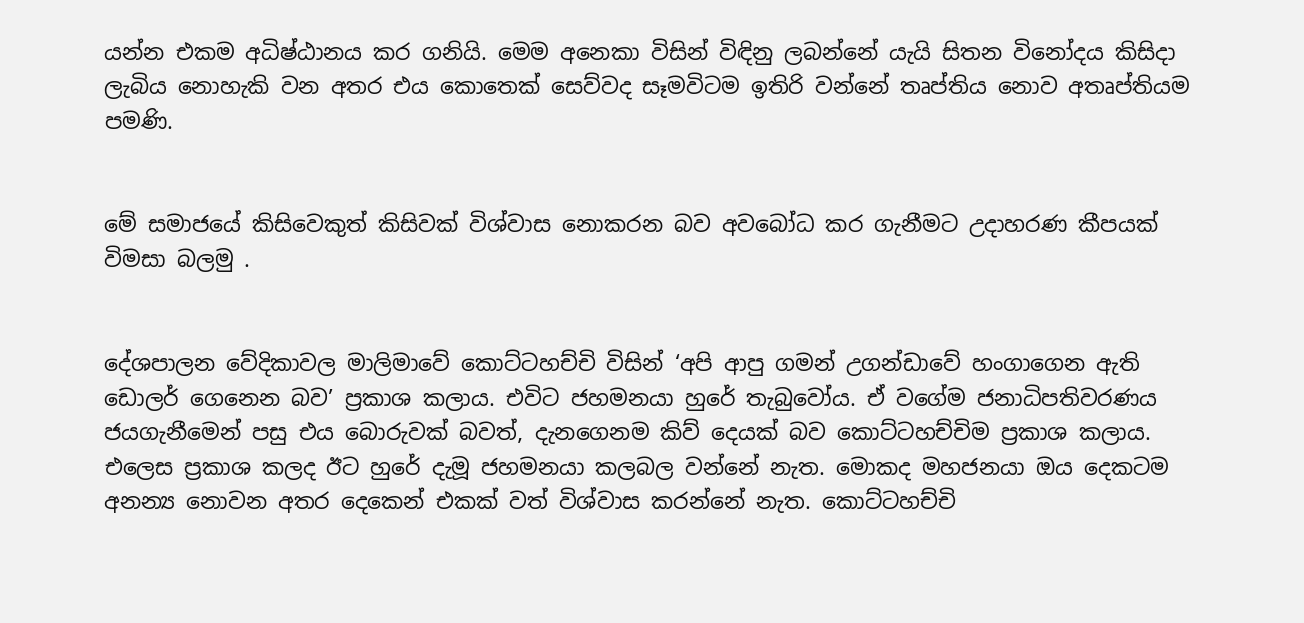යන්න එකම අධිෂ්ඨානය කර ගනියි. මෙම අනෙකා විසින් විඳිනු ලබන්නේ යැයි සිතන විනෝදය කිසිදා ලැබිය නොහැකි වන අතර එය කොතෙක් සෙව්වද සෑමවිටම ඉතිරි වන්නේ තෘප්තිය නොව අතෘප්තියම පමණි.


මේ සමාජයේ කිසිවෙකුත් කිසිවක් විශ්වාස නොකරන බව අවබෝධ කර ගැනීමට උදාහරණ කීපයක් විමසා බලමු .


දේශපාලන වේදිකාවල මාලිමාවේ කොට්ටහච්චි විසින් ‘අපි ආපු ගමන් උගන්ඩාවේ හංගාගෙන ඇති ඩොලර් ගෙනෙන බව’ ප්‍රකාශ කලාය. එවිට ජහමනයා හුරේ තැබුවෝය. ඒ වගේම ජනාධිපතිවරණය ජයගැනීමෙන් පසු එය බොරුවක් බවත්, දැනගෙනම කිව් දෙයක් බව කොට්ටහච්චිම ප්‍රකාශ කලාය. එලෙස ප්‍රකාශ කලද ඊට හුරේ දැමූ ජහමනයා කලබල වන්නේ නැත. මොකද මහජනයා ඔය දෙකටම අනන්‍ය නොවන අතර දෙකෙන් එකක් වත් විශ්වාස කරන්නේ නැත. කොට්ටහච්චි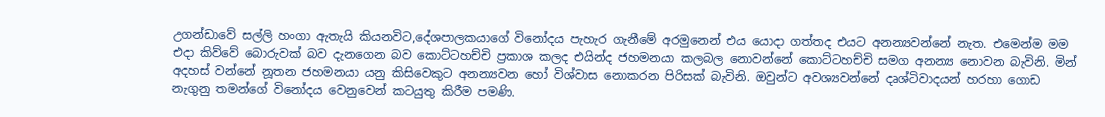උගන්ඩාවේ සල්ලි හංගා ඇතැයි කියනවිට,දේශපාලකයාගේ විනෝදය පැහැර ගැනීමේ අරමුනෙන් එය යොදා ගත්තද එයට අනන්‍යවන්නේ නැත. එමෙන්ම මම එදා කිව්වේ බොරුවක් බව දැනගෙන බව කොට්ටහච්චි ප්‍රකාශ කලද එයින්ද ජහමනයා කලබල නොවන්නේ කොට්ටහච්චි සමග අනන්‍ය නොවන බැවිනි. මින් අදහස් වන්නේ නූතන ජහමනයා යනු කිසිවෙකුට අනන්‍යවන හෝ විශ්වාස නොකරන පිරිසක් බැවිනි. ඔවුන්ට අවශ්‍යවන්නේ දෘශ්ටිවාදයන් හරහා ගොඩ නැගුනු තමන්ගේ විනෝදය වෙනුවෙන් කටයුතු කිරීම පමණි.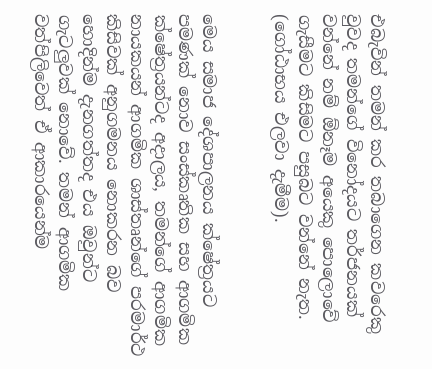එබැවින් තමන් කර තබාගෙන කවරෙකු වුවද තමන්ගේ විනෝදයට තර්ජනයක් වන්නේ නම් ඕනෑම අයෙකු පොලොවේ ගැසීමට කිසිමට පසුබට වන්නේ නැත. (ගෝඨාභය එලවා දැමීම).


මෙය සමාජ දේශපාලනය ක්ෂේත්‍රයට පමණක් නොව සංස්කෘතික සහ ආගමික ක්ෂේත්‍රයන්ටද අදාලය, තමන්ගේ ආගමික නායකයන් ආගමික ශාස්තෘන්ගේ පරමාර්ථ කිසිවක් අනුගමනය නොකරන බව හොදින්ම දැනගත්තද එය ඔවුන්ට ගැටලුවක් නොවේ. තමන් ආගමික වත්පිලිවෙත් ඒ ආකාරයෙන්ම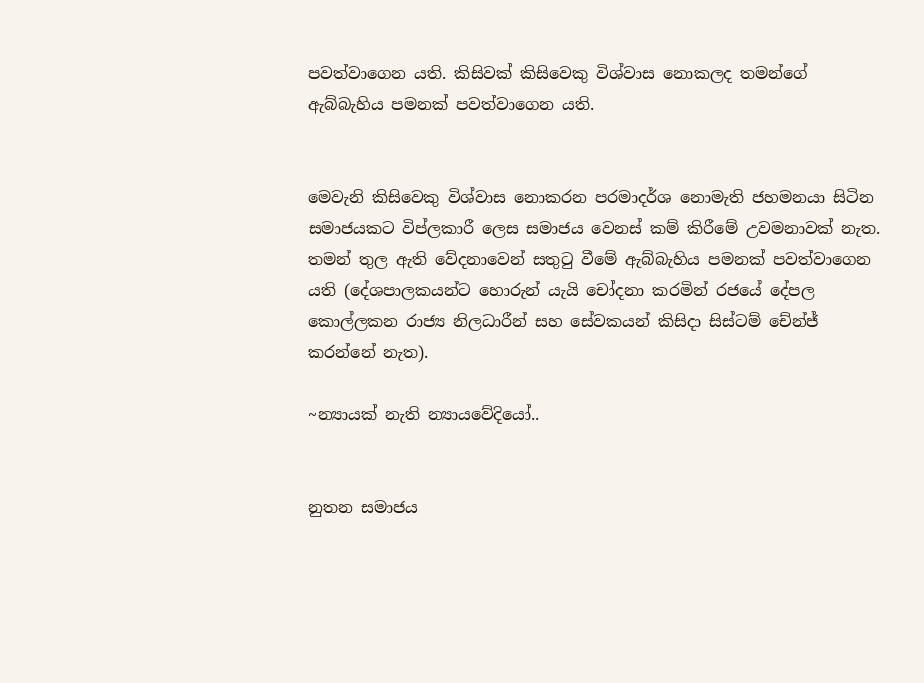පවත්වාගෙන යති. කිසිවක් කිසිවෙකු විශ්වාස නොකලද තමන්ගේ ඇබ්බැහිය පමනක් පවත්වාගෙන යති.


මෙවැනි කිසිවෙකු විශ්වාස නොකරන පරමාදර්ශ නොමැති ජහමනයා සිටින සමාජයකට විප්ලකාරී ලෙස සමාජය වෙනස් කම් කිරීමේ උවමනාවක් නැත. තමන් තුල ඇති වේදනාවෙන් සතුටු වීමේ ඇබ්බැහිය පමනක් පවත්වාගෙන යති (දේශපාලකයන්ට හොරුන් යැයි චෝදනා කරමින් රජයේ දේපල කොල්ලකන රාජ්‍ය නිලධාරීන් සහ සේවකයන් කිසිදා සිස්ටම් චේන්ජ් කරන්නේ නැත).

~න්‍යායක් නැති න්‍යායවේදියෝ..


නුතන සමාජය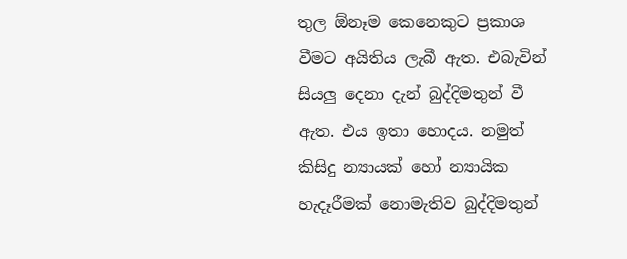තුල ඕනෑම කෙනෙකුට ප්‍රකාශ වීමට අයිතිය ලැබී ඇත. එබැවින් සියලු දෙනා දැන් බුද්දිමතුන් වී ඇත. එය ඉතා හොදය. නමුත් කිසිදු න්‍යායක් හෝ න්‍යායික හැදෑරීමක් නොමැතිව බුද්දිමතුන්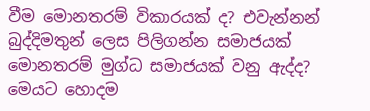වීම මොනතරම් විකාරයක් ද? එවැන්නන් බුද්දිමතුන් ලෙස පිලිගන්න සමාජයක් මොනතරම් මුග්ධ සමාජයක් වනු ඇද්ද?
මෙයට හොදම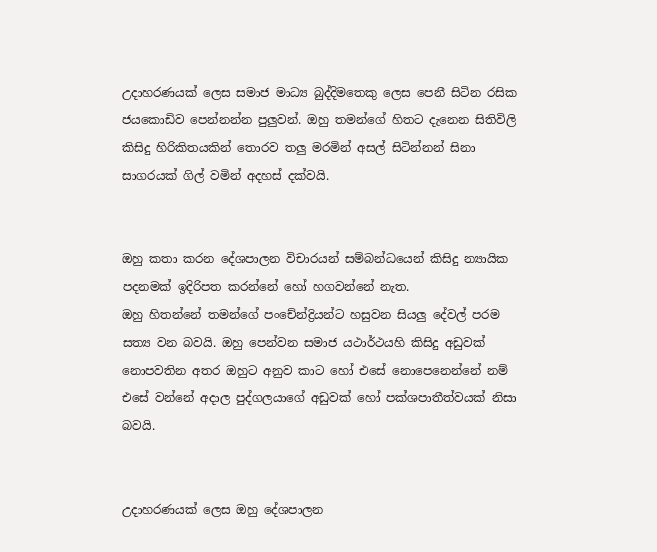උදාහරණයක් ලෙස සමාජ මාධ්‍ය බුද්දිමතෙකු ලෙස පෙනී සිටින රසික ජයකොඩිව පෙන්නන්න පුලුවන්. ඔහු තමන්ගේ හිතට දැනෙන සිතිවිලි කිසිදු හිරිකිතයකින් තොරව තලු මරමින් අසල් සිටින්නන් සිනා සාගරයක් ගිල් වමින් අදහස් දක්වයි.


ඔහු කතා කරන දේශපාලන විචාරයන් සම්බන්ධයෙන් කිසිදු න්‍යායික පදනමක් ඉදිරිපත කරන්නේ හෝ හගවන්නේ නැත.
ඔහු හිතන්නේ තමන්ගේ පංචේන්ද්‍රියන්ට හසුවන සියලු දේවල් පරම සත්‍ය වන බවයි. ඔහු පෙන්වන සමාජ යථාර්ථයහි කිසිදු අඩුවක් නොපවතින අතර ඔහුට අනුව කාට හෝ එසේ නොපෙනෙන්නේ නම් එසේ වන්නේ අදාල පුද්ගලයාගේ අඩුවක් හෝ පක්ශපාතීත්වයක් නිසා බවයි.


උදාහරණයක් ලෙස ඔහු දේශපාලන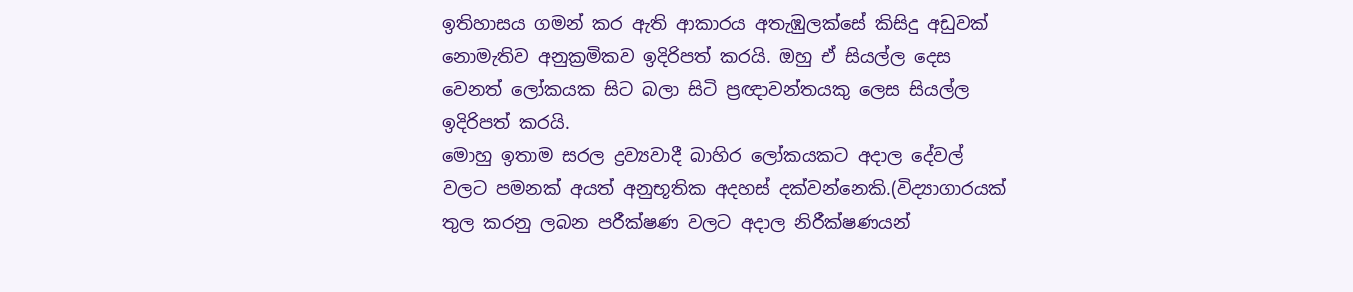ඉතිහාසය ගමන් කර ඇති ආකාරය අතැඹුලක්සේ කිසිදු අඩුවක් නොමැතිව අනුක්‍රමිකව ඉදිරිපත් කරයි. ඔහු ඒ සියල්ල දෙස වෙනත් ලෝකයක සිට බලා සිටි ප්‍රඥාවන්තයකු ලෙස සියල්ල ඉදිරිපත් කරයි.
මොහු ඉතාම සරල ද්‍රව්‍යවාදී බාහිර ලෝකයකට අදාල දේවල් වලට පමනක් අයත් අනුභූතික අදහස් දක්වන්නෙකි.(විද්‍යාගාරයක් තුල කරනු ලබන පරීක්ෂණ වලට අදාල නිරීක්ෂණයන්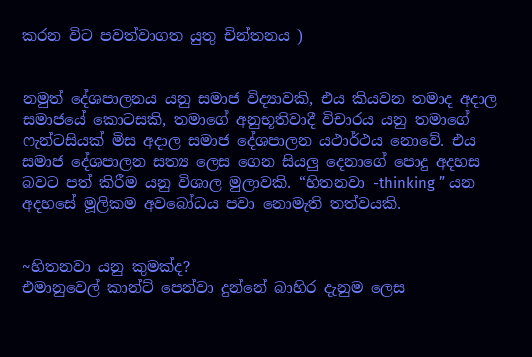කරන විට පවත්වාගත යුතු චින්තනය )


නමුත් දේශපාලනය යනු සමාජ විද්‍යාවකි, එය කියවන තමාද අදාල සමාජයේ කොටසකි, තමාගේ අනුභූතිවාදී විචාරය යනු තමාගේ ෆැන්ටසියක් මිස අදාල සමාජ දේශපාලන යථාර්ථය නොවේ. එය සමාජ දේශපාලන සත්‍ය ලෙස ගෙන සියලු දෙනාගේ පොදු අදහස බවට පත් කිරීම යනු විශාල මුලාවකි. “හිතනවා -thinking ” යන අදහසේ මූලිකම අවබෝධය පවා නොමැති තත්වයකි.


~හිතනවා යනු කුමක්ද?
එමානුවෙල් කාන්ට් පෙන්වා දුන්නේ බාහිර දැනුම ලෙස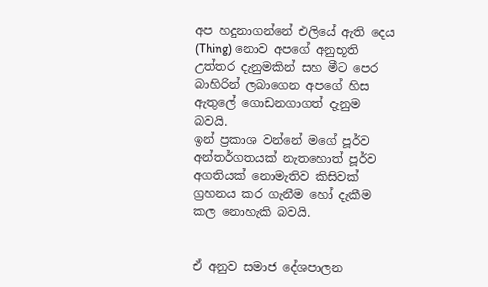අප හදුනාගන්නේ එලියේ ඇති දෙය (Thing) නොව අපගේ අනුභූති උත්තර දැනුමකින් සහ මීට පෙර බාහිරින් ලබාගෙන අපගේ හිස ඇතුලේ ගොඩනගාගත් දැනුම බවයි.
ඉන් ප්‍රකාශ වන්නේ මගේ පූර්ව අන්තර්ගතයක් නැතහොත් පූර්ව අගතියක් නොමැතිව කිසිවක් ග්‍රහනය කර ගැනීම හෝ දැකීම කල නොහැකි බවයි.


ඒ අනුව සමාජ දේශපාලන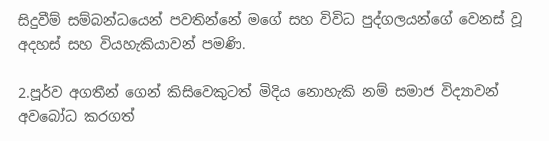සිදුවීම් සම්බන්ධයෙන් පවතින්නේ මගේ සහ විවිධ පුද්ගලයන්ගේ වෙනස් වූ අදහස් සහ වියහැකියාවන් පමණි.

2.පූර්ව අගතීන් ගෙන් කිසිවෙකුටත් මිදිය නොහැකි නම් සමාජ විද්‍යාවන් අවබෝධ කරගත්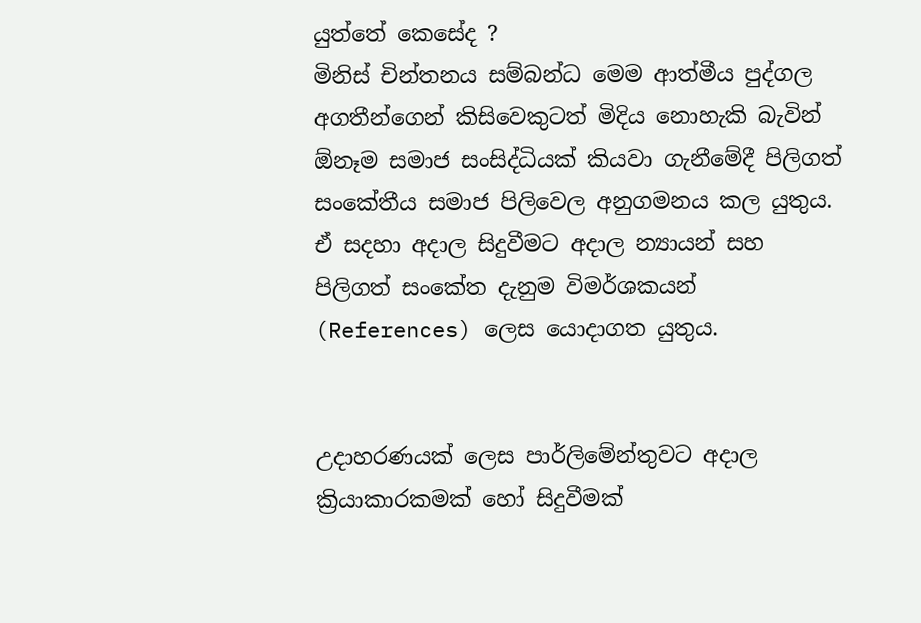යුත්තේ කෙසේද ?
මිනිස් චින්තනය සම්බන්ධ මෙම ආත්මීය පුද්ගල අගතීන්ගෙන් කිසිවෙකුටත් මිදිය නොහැකි බැවින් ඕනෑම සමාජ සංසිද්ධියක් කියවා ගැනීමේදී පිලිගත් සංකේතීය සමාජ පිලිවෙල අනුගමනය කල යුතුය. ඒ සදහා අදාල සිදුවීමට අදාල න්‍යායන් සහ පිලිගත් සංකේත දැනුම විමර්ශකයන් (References) ලෙස යොදාගත යුතුය.


උදාහරණයක් ලෙස පාර්ලිමේන්තුවට අදාල ක්‍රියාකාරකමක් හෝ සිදුවීමක්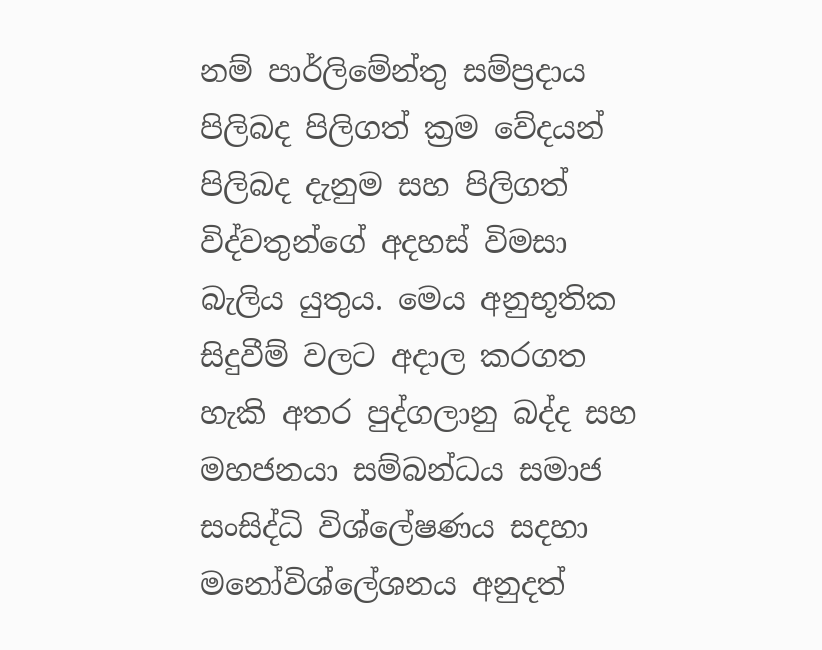නම් පාර්ලිමේන්තු සම්ප්‍රදාය පිලිබද පිලිගත් ක්‍රම වේදයන් පිලිබද දැනුම සහ පිලිගත් විද්වතුන්ගේ අදහස් විමසා බැලිය යුතුය. මෙය අනුභූතික සිදුවීම් වලට අදාල කරගත හැකි අතර පුද්ගලානු බද්ද සහ මහජනයා සම්බන්ධය සමාජ සංසිද්ධි විශ්ලේෂණය සදහා මනෝවිශ්ලේශනය අනුදත්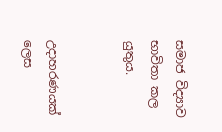සමාජ විද්‍යාව භාවිතා කල යුතුය.


උදාහරණයක් ලෙස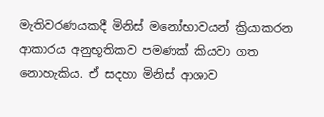මැතිවරණයකදී මිනිස් මනෝභාවයන් ක්‍රියාකරන ආකාරය අනුභූතිකව පමණක් කියවා ගත නොහැකිය. ඒ සදහා මිනිස් ආශාව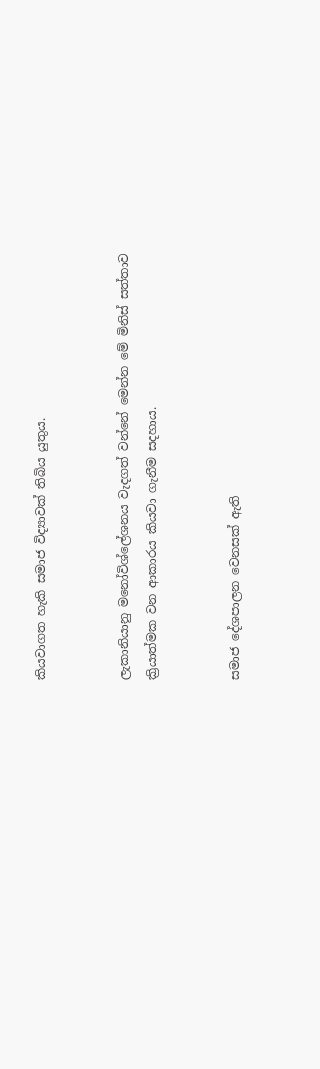කියවාගත හැකි සමාජ විද්‍යාවක් තිබිය යුතුය.


ලැකානියානු මනෝවිශ්ලේශනය වැදගත් වන්නේ මෙන්න මේ මිනිස් සත්තාව ක්‍රියාත්මක වන ආකාරය කියවා ගැනීම සදහාය.


සමාජ දේශපාලන වෙනසක් ඇති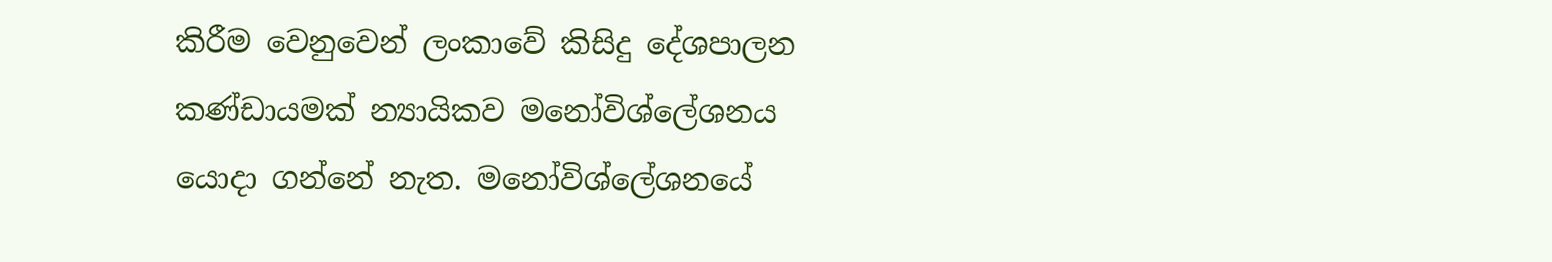කිරීම වෙනුවෙන් ලංකාවේ කිසිදු දේශපාලන කණ්ඩායමක් න්‍යායිකව මනෝවිශ්ලේශනය යොදා ගන්නේ නැත. මනෝවිශ්ලේශනයේ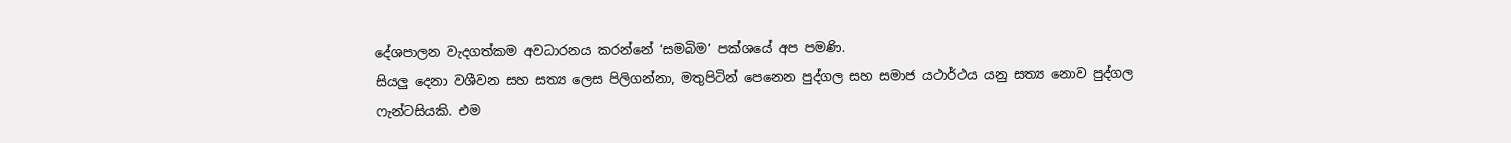දේශපාලන වැදගත්කම අවධාරනය කරන්නේ ‘සමබිම’ පක්ශයේ අප පමණි.
සියලු දෙනා වශීවන සහ සත්‍ය ලෙස පිලිගන්නා, මතුපිටින් පෙනෙන පුද්ගල සහ සමාජ යථාර්ථය යනු සත්‍ය නොව පුද්ගල ෆැන්ටසියකි. එම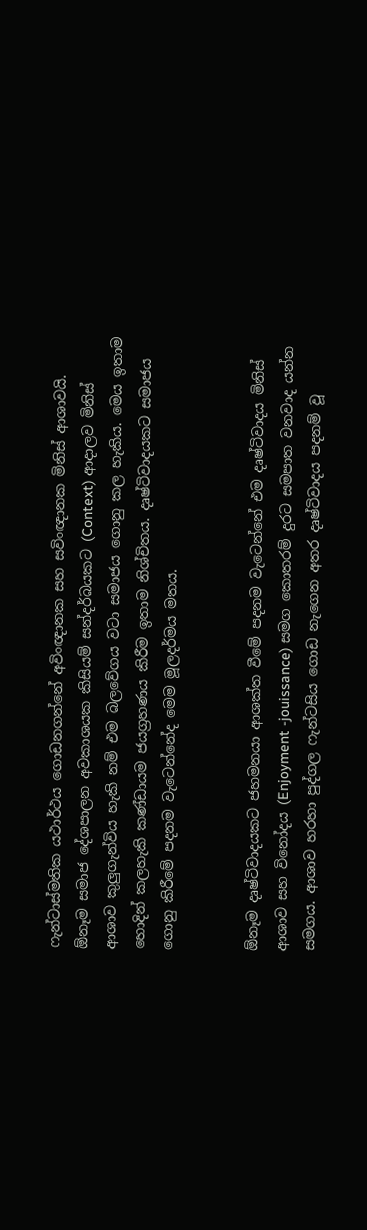ෆැන්ටාස්මතික යථාර්ථය ගොඩනගන්නේ අවිංඥානක සහ සවිංඥානක මිනිස් ආශාවයි.
ඕනෑම සමාජ දේශපාලන අවකාශයක කිසියම් සන්දර්බයකට (Context) ආදාලව මිනිස් ආශාව කුලුගැන්විය හැකි නම් එම බලවේගය වටා සමාජය ගොනු කල හැකිය. මෙය ඉතාම හොදින් කලහැකි කණ්ඩායම ජයග්‍රහණය කිරීම ඉතාම නිශ්චිතය. දෘෂ්ටිවාදයකට සමාජය ගොනු කිරීමේ පදනම වැටෙන්නේද මෙම මූලදර්මය මතය.


ඕනෑම දෘෂ්ටිවාදයකට ජහමනයා ආශක්ත වීමේ පදනම වැටෙන්නේ එම දෘෂ්ටිවාදය මිනිස් ආශාව සහ විනෝදය (Enjoyment -jouissance) සමග කොතරම් දුරට සමපාත වනවාද යන්න සමගය. ආශාව හරහා පුද්ගල ෆැන්ටසිය ගොඩ නැගෙන අතර දෘෂ්ටිවාදය පදනම් වූ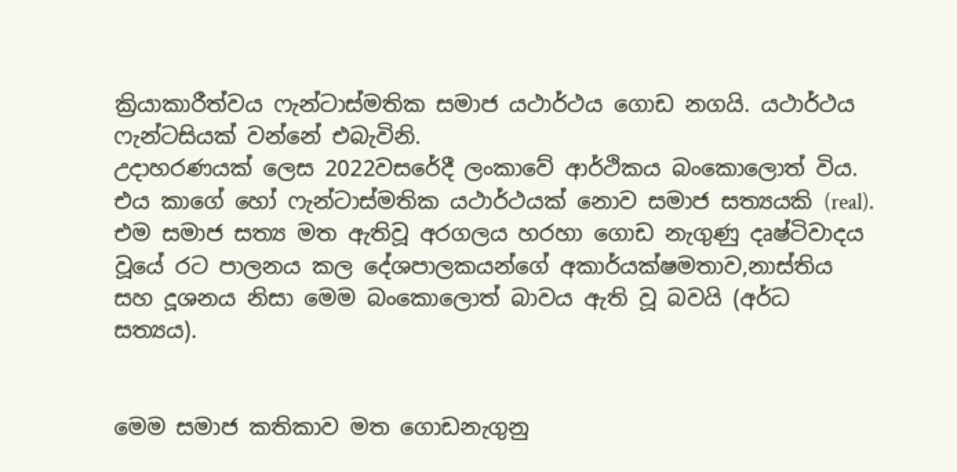ක්‍රියාකාරීත්වය ෆැන්ටාස්මතික සමාජ යථාර්ථය ගොඩ නගයි. යථාර්ථය ෆැන්ටසියක් වන්නේ එබැවිනි.
උදාහරණයක් ලෙස 2022වසරේදී ලංකාවේ ආර්ථිකය බංකොලොත් විය. එය කාගේ හෝ ෆැන්ටාස්මතික යථාර්ථයක් නොව සමාජ සත්‍යයකි (real). එම සමාජ සත්‍ය මත ඇතිවූ අරගලය හරහා ගොඩ නැගුණු දෘෂ්ටිවාදය වූයේ රට පාලනය කල දේශපාලකයන්ගේ අකාර්යක්ෂමතාව,නාස්තිය සහ දූශනය නිසා මෙම බංකොලොත් බාවය ඇති වූ බවයි (අර්ධ සත්‍යය).


මෙම සමාජ කතිකාව මත ගොඩනැගුනු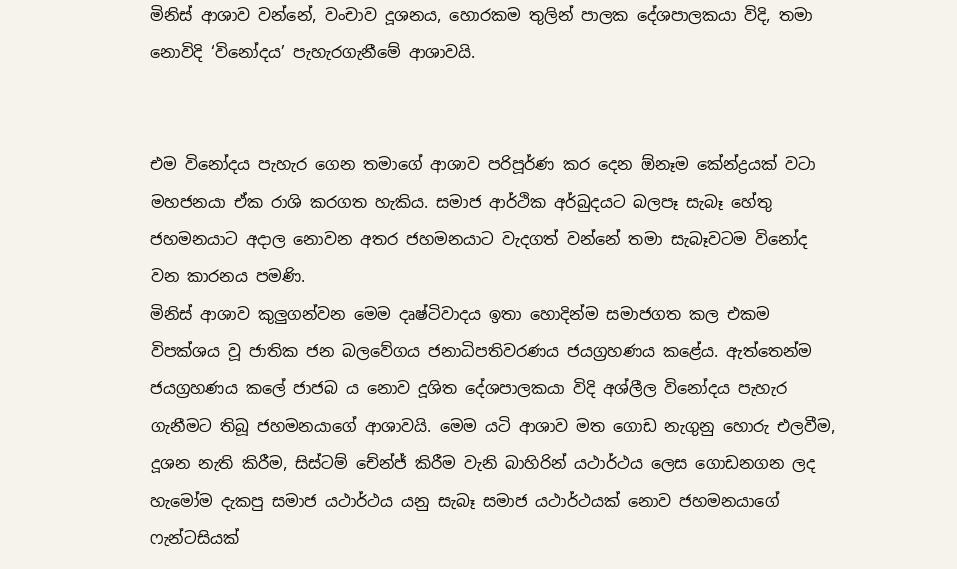මිනිස් ආශාව වන්නේ, වංචාව දූශනය, හොරකම තුලින් පාලක දේශපාලකයා විදි, තමා නොවිදි ‘විනෝදය’ පැහැරගැනීමේ ආශාවයි.


එම විනෝදය පැහැර ගෙන තමාගේ ආශාව පරිපූර්ණ කර දෙන ඕනෑම කේන්ද්‍රයක් වටා මහජනයා ඒක රාශි කරගත හැකිය. සමාජ ආර්ථික අර්බුදයට බලපෑ සැබෑ හේතු ජහමනයාට අදාල නොවන අතර ජහමනයාට වැදගත් වන්නේ තමා සැබෑවටම විනෝද වන කාරනය පමණි.
මිනිස් ආශාව කුලුගන්වන මෙම දෘෂ්ටිවාදය ඉතා හොදින්ම සමාජගත කල එකම විපක්ශය වූ ජාතික ජන බලවේගය ජනාධිපතිවරණය ජයග්‍රහණය කළේය. ඇත්තෙන්ම ජයග්‍රහණය කලේ ජාජබ ය නොව දූශිත දේශපාලකයා විදි අශ්ලීල විනෝදය පැහැර ගැනීමට තිබූ ජහමනයාගේ ආශාවයි. මෙම යටි ආශාව මත ගොඩ නැගුනු හොරු එලවීම, දූශන නැති කිරීම, සිස්ටම් චේන්ජ් කිරීම වැනි බාහිරින් යථාර්ථය ලෙස ගොඩනගන ලද හැමෝම දැකපු සමාජ යථාර්ථය යනු සැබෑ සමාජ යථාර්ථයක් නොව ජහමනයාගේ ෆැන්ටසියක්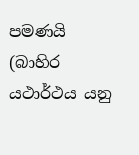පමණයි (බාහිර යථාර්ථය යනු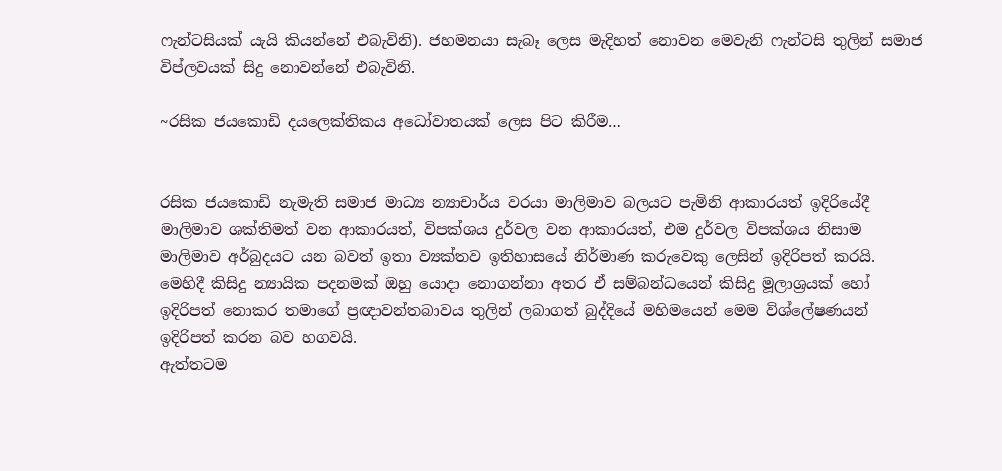ෆැන්ටසියක් යැයි කියන්නේ එබැවිනි). ජහමනයා සැබෑ ලෙස මැදිහත් නොවන මෙවැනි ෆැන්ටසි තුලින් සමාජ විප්ලවයක් සිදු නොවන්නේ එබැවිනි.

~රසික ජයකොඩි දයලෙක්තිකය අධෝවාතයක් ලෙස පිට කිරීම…


රසික ජයකොඩි නැමැති සමාජ මාධ්‍ය න්‍යාචාර්ය වරයා මාලිමාව බලයට පැමිනි ආකාරයත් ඉදිරියේදී මාලිමාව ශක්තිමත් වන ආකාරයත්, විපක්ශය දුර්වල වන ආකාරයත්, එම දුර්වල විපක්ශය නිසාම මාලිමාව අර්බුදයට යන බවත් ඉතා ව්‍යක්තව ඉතිහාසයේ නිර්මාණ කරුවෙකු ලෙසින් ඉදිරිපත් කරයි.
මෙහිදී කිසිදු න්‍යායික පදනමක් ඔහු යොදා නොගන්නා අතර ඒ සම්බන්ධයෙන් කිසිදු මූලාශ්‍රයක් හෝ ඉදිරිපත් නොකර තමාගේ ප්‍රඥාවන්තබාවය තුලින් ලබාගත් බුද්දියේ මහිමයෙන් මෙම විශ්ලේෂණයන් ඉදිරිපත් කරන බව හගවයි.
ඇත්තටම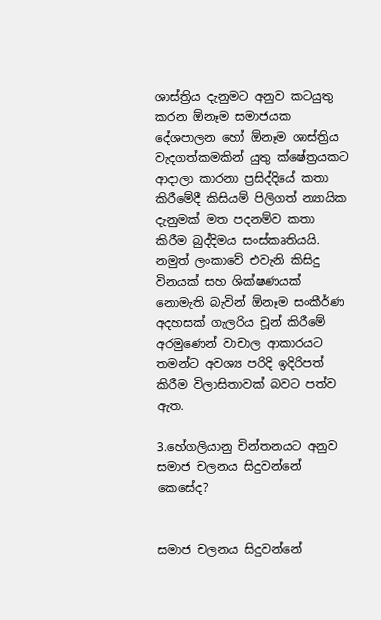ශාස්ත්‍රිය දැනුමට අනුව කටයුතු කරන ඕනෑම සමාජයක දේශපාලන හෝ ඕනෑම ශාස්ත්‍රිය වැදගත්කමකින් යුතු ක්ෂේත්‍රයකට ආදාලා කාරනා ප්‍රසිද්දියේ කතා කිරීමේදී කිසියම් පිලිගත් න්‍යායික දැනුමක් මත පදනම්ව කතා කිරීම බුද්දිමය සංස්කෘතියයි. නමුත් ලංකාවේ එවැනි කිසිදු විනයක් සහ ශික්ෂණයක් නොමැති බැවින් ඕනෑම සංකීර්ණ අදහසක් ගැලරිය චූන් කිරීමේ අරමුණෙන් වාචාල ආකාරයට තමන්ට අවශ්‍ය පරිදි ඉදිරිපත් කිරීම විලාසිතාවක් බවට පත්ව ඇත.

3.හේගලියානු චින්තනයට අනුව සමාජ චලනය සිදුවන්නේ කෙසේද?


සමාජ චලනය සිදුවන්නේ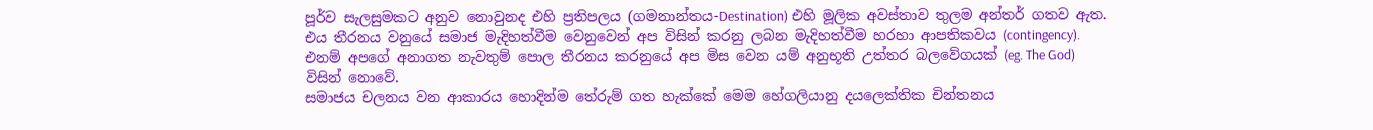පූර්ව සැලසුමකට අනුව නොවුනද එහි ප්‍රතිපලය (ගමනාන්තය-Destination) එහි මූලික අවස්තාව තුලම අන්තර් ගතව ඇත. එය තීරනය වනුයේ සමාජ මැදිහත්වීම වෙනුවෙන් අප විසින් කරනු ලබන මැදිහත්වීම හරහා ආපතිකවය (contingency). එනම් අපගේ අනාගත නැවතුම් පොල තීරනය කරනුයේ අප මිස වෙන යම් අනුභූති උත්තර බලවේගයක් (eg. The God) විසින් නොවේ.
සමාජය චලනය වන ආකාරය හොදින්ම තේරුම් ගත හැක්කේ මෙම හේගලියානු දයලෙක්තික චින්තනය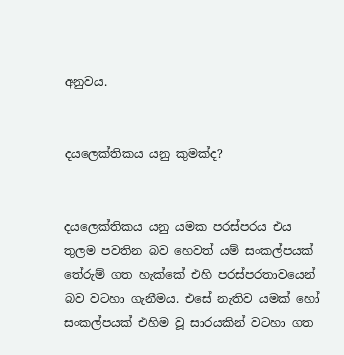අනුවය.


දයලෙක්තිකය යනු කුමක්ද?


දයලෙක්තිකය යනු යමක පරස්පරය එය තුලම පවතින බව හෙවත් යම් සංකල්පයක් තේරුම් ගත හැක්කේ එහි පරස්පරතාවයෙන් බව වටහා ගැනීමය. එසේ නැතිව යමක් හෝ සංකල්පයක් එහිම වූ සාරයකින් වටහා ගත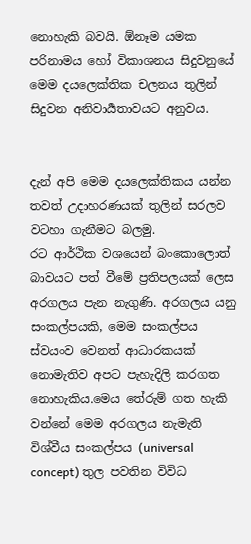නොහැකි බවයි. ඕනෑම යමක පරිනාමය හෝ විකාශනය සිදුවනුයේ මෙම දයලෙක්තික චලනය තුලින් සිදුවන අනිවාර්‍යතාවයට අනුවය.


දැන් අපි මෙම දයලෙක්තිකය යන්න තවත් උදාහරණයක් තුලින් සරලව වටහා ගැනීමට බලමු.
රට ආර්ථික වශයෙන් බංකොලොත් බාවයට පත් වීමේ ප්‍රතිපලයක් ලෙස අරගලය පැන නැගුණි. අරගලය යනු සංකල්පයකි, මෙම සංකල්පය ස්වයංව වෙනත් ආධාරකයක් නොමැතිව අපට පැහැදිලි කරගත නොහැකිය.මෙය තේරුම් ගත හැකි වන්නේ මෙම අරගලය නැමැති විශ්වීය සංකල්පය (universal concept) තුල පවතින විවිධ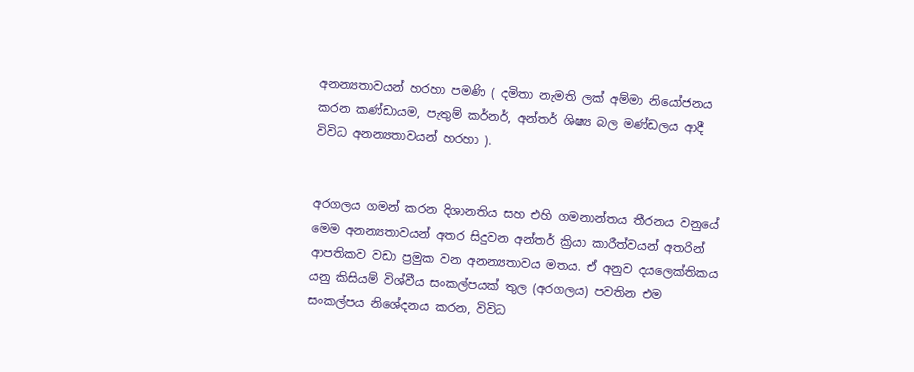අනන්‍යතාවයන් හරහා පමණි ( දමිතා නැමති ලක් අම්මා නියෝජනය කරන කණ්ඩායම, පැතුම් කර්නර්, අන්තර් ශිෂ්‍ය බල මණ්ඩලය ආදී විවිධ අනන්‍යතාවයන් හරහා ).


අරගලය ගමන් කරන දිශානතිය සහ එහි ගමනාන්තය තීරනය වනුයේ මෙම අනන්‍යතාවයන් අතර සිදුවන අන්තර් ක්‍රියා කාරීත්වයන් අතරින් ආපතිකව වඩා ප්‍රමුක වන අනන්‍යතාවය මතය. ඒ අනුව දයලෙක්තිකය යනු කිසියම් විශ්වීය සංකල්පයක් තුල (අරගලය) පවතින එම සංකල්පය නිශේදනය කරන, විවිධ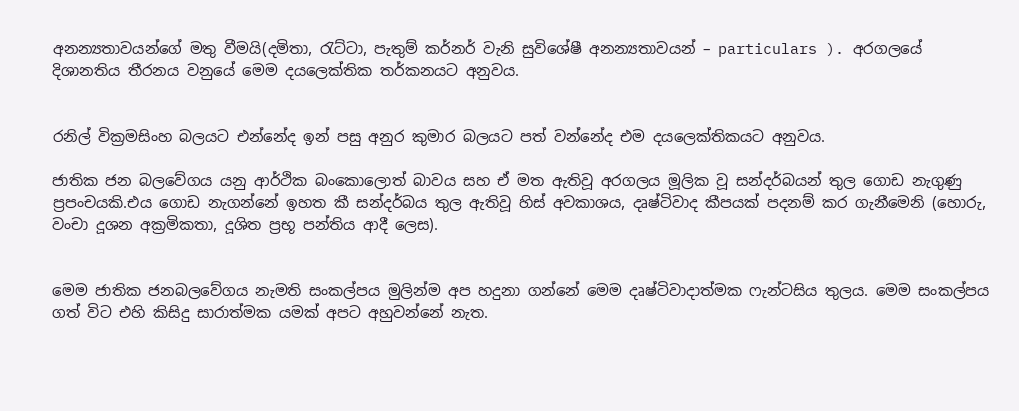අනන්‍යතාවයන්ගේ මතු වීමයි(දමිතා, රැට්ටා, පැතුම් කර්නර් වැනි සුවිශේෂී අනන්‍යතාවයන් – particulars ). අරගලයේ දිශානතිය තීරනය වනුයේ මෙම දයලෙක්තික තර්කනයට අනුවය.


රනිල් වික්‍රමසිංහ බලයට එන්නේද ඉන් පසු අනුර කුමාර බලයට පත් වන්නේද එම දයලෙක්තිකයට අනුවය.

ජාතික ජන බලවේගය යනු ආර්ථික බංකොලොත් බාවය සහ ඒ මත ඇතිවූ අරගලය මූලික වූ සන්දර්බයන් තුල ගොඩ නැගුණු ප්‍රපංචයකි.එය ගොඩ නැගන්නේ ඉහත කී සන්දර්බය තුල ඇතිවූ හිස් අවකාශය, දෘෂ්ටිවාද කීපයක් පදනම් කර ගැනීමෙනි (හොරු, වංචා දූශන අක්‍රමිකතා, දූශිත ප්‍රභූ පන්තිය ආදී ලෙස).


මෙම ජාතික ජනබලවේගය නැමති සංකල්පය මුලින්ම අප හදුනා ගන්නේ මෙම දෘෂ්ටිවාදාත්මක ෆැන්ටසිය තුලය. මෙම සංකල්පය ගත් විට එහි කිසිදු සාරාත්මක යමක් අපට අහුවන්නේ නැත.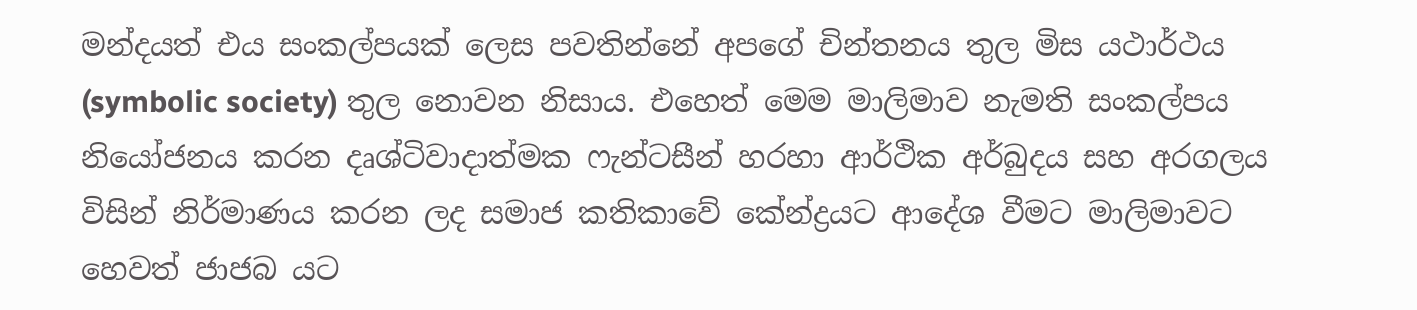මන්දයත් එය සංකල්පයක් ලෙස පවතින්නේ අපගේ චින්තනය තුල මිස යථාර්ථය (symbolic society) තුල නොවන නිසාය. එහෙත් මෙම මාලිමාව නැමති සංකල්පය නියෝජනය කරන දෘශ්ටිවාදාත්මක ෆැන්ටසීන් හරහා ආර්ථික අර්බුදය සහ අරගලය විසින් නිර්මාණය කරන ලද සමාජ කතිකාවේ කේන්ද්‍රයට ආදේශ වීමට මාලිමාවට හෙවත් ජාජබ යට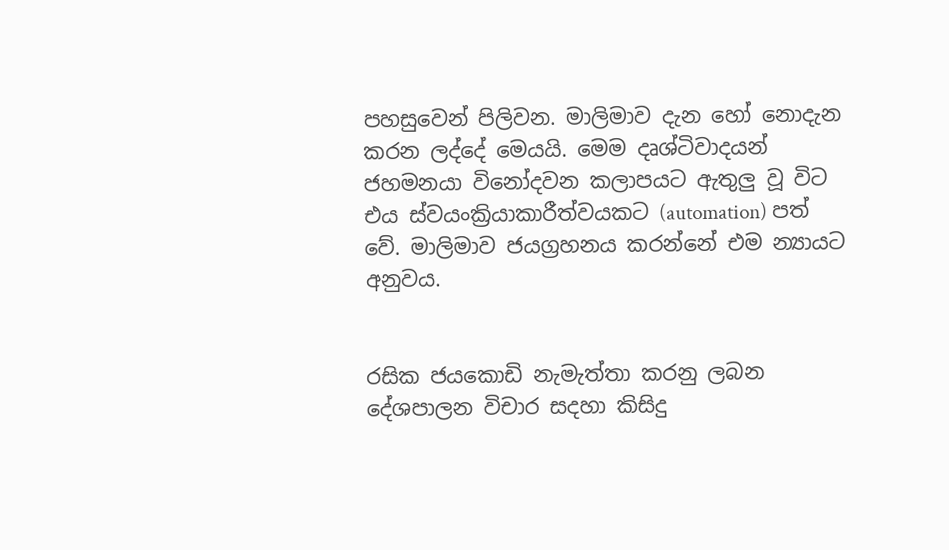පහසුවෙන් පිලිවන. මාලිමාව දැන හෝ නොදැන කරන ලද්දේ මෙයයි. මෙම දෘශ්ටිවාදයන් ජහමනයා විනෝදවන කලාපයට ඇතුලු වූ විට එය ස්වයංක්‍රියාකාරීත්වයකට (automation) පත් වේ. මාලිමාව ජයග්‍රහනය කරන්නේ එම න්‍යායට අනුවය.


රසික ජයකොඩි නැමැත්තා කරනු ලබන දේශපාලන විචාර සදහා කිසිදු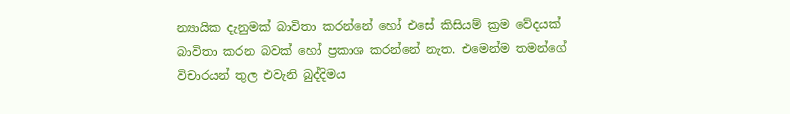න්‍යායික දැනුමක් බාවිතා කරන්නේ හෝ එසේ කිසියම් ක්‍රම වේදයක් බාවිතා කරන බවක් හෝ ප්‍රකාශ කරන්නේ නැත. එමෙන්ම තමන්ගේ විචාරයන් තුල එවැනි බුද්දිමය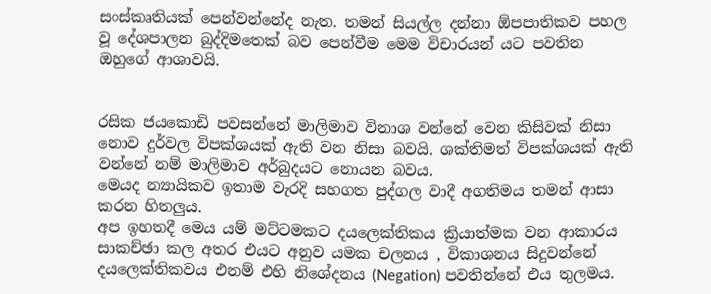සංස්කෘතියක් පෙන්වන්නේද නැත. තමන් සියල්ල දන්නා ඕපපාතිකව පහල වූ දේශපාලන බුද්දිමතෙක් බව පෙන්වීම මෙම විචාරයන් යට පවතින ඔහුගේ ආශාවයි.


රසික ජයකොඩි පවසන්නේ මාලිමාව විනාශ වන්නේ වෙන කිසිවක් නිසා නොව දුර්වල විපක්ශයක් ඇති වන නිසා බවයි. ශක්තිමත් විපක්ශයක් ඇති වන්නේ නම් මාලිමාව අර්බුදයට නොයන බවය.
මෙයද න්‍යායිකව ඉතාම වැරදි සහගත පුද්ගල වාදී අගතිමය තමන් ආසා කරන හිතලුය.
අප ඉහතදී මෙය යම් මට්ටමකට දයලෙක්තිකය ක්‍රියාත්මක වන ආකාරය සාකච්ඡා කල අතර එයට අනුව යමක චලනය , විකාශනය සිදුවන්නේ දයලෙක්තිකවය එනම් එහි නිශේදනය (Negation) පවතින්නේ එය තුලමය.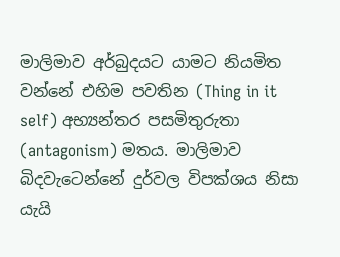මාලිමාව අර්බුදයට යාමට නියමිත වන්නේ එහිම පවතින (Thing in it self) අභ්‍යන්තර පසමිතුරුතා (antagonism) මතය. මාලිමාව බිදවැටෙන්නේ දුර්වල විපක්ශය නිසා යැයි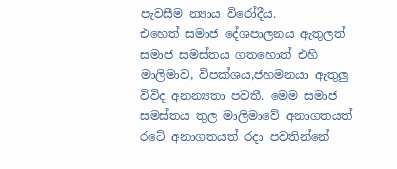පැවසීම න්‍යාය විරෝදීය.
එහෙත් සමාජ දේශපාලනය ඇතුලත් සමාජ සමස්තය ගතහොත් එහි මාලිමාව, විපක්ශය,ජහමනයා ඇතුලු විවිද අනන්‍යතා පවතී. මෙම සමාජ සමස්තය තුල මාලිමාවේ අනාගතයත් රටේ අනාගතයත් රදා පවතින්නේ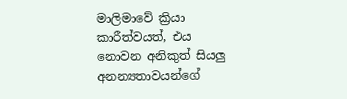මාලිමාවේ ක්‍රියා කාරීත්වයත්, එය නොවන අනිකුත් සියලු අනන්‍යතාවයන්ගේ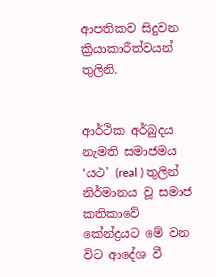ආපතිකව සිදුවන ක්‍රියාකාරීත්වයන් තුලිනි.


ආර්ථික අර්බුදය නැමති සමාජමය ‘යථ’ (real ) තුලින් නිර්මානය වූ සමාජ කතිකාවේ කේන්ද්‍රයට මේ වන විට ආදේශ වී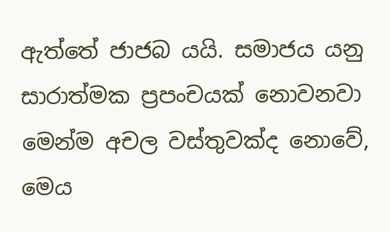ඇත්තේ ජාජබ යයි. සමාජය යනු සාරාත්මක ප්‍රපංචයක් නොවනවා මෙන්ම අචල වස්තුවක්ද නොවේ, මෙය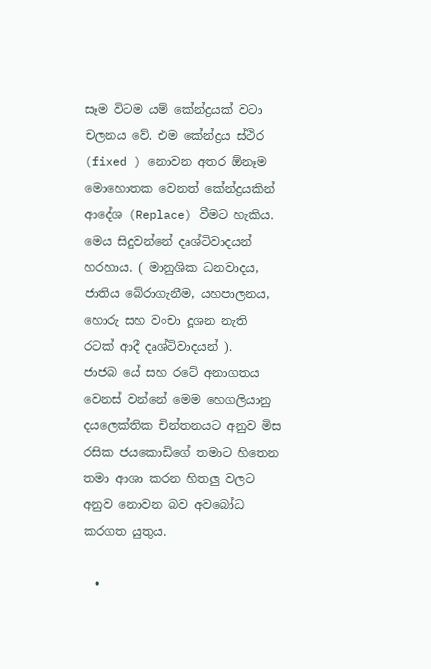සෑම විටම යම් කේන්ද්‍රයක් වටා චලනය වේ. එම කේන්ද්‍රය ස්ථිර (fixed ) නොවන අතර ඕනෑම මොහොතක වෙනත් කේන්ද්‍රයකින් ආදේශ (Replace) වීමට හැකිය.
මෙය සිදුවන්නේ දෘශ්ටිවාදයන් හරහාය. ( මානුශික ධනවාදය, ජාතිය බේරාගැනීම, යහපාලනය, හොරු සහ වංචා දූශන නැති රටක් ආදී දෘශ්ටිවාදයන් ).
ජාජබ යේ සහ රටේ අනාගතය වෙනස් වන්නේ මෙම හෙගලියානු දයලෙක්තික චින්තනයට අනුව මිස රසික ජයකොඩිගේ තමාට හිතෙන තමා ආශා කරන හිතලු වලට අනුව නොවන බව අවබෝධ කරගත යුතුය.

  •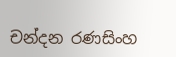චන්දන රණසිංහ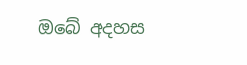ඔබේ අදහස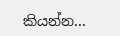කියන්න...